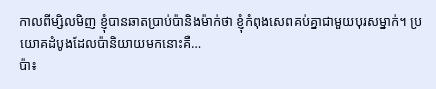កាលពីម្សិលមិញ ខ្ញុំបានឆាតប្រាប់ប៉ានិងម៉ាក់ថា ខ្ញុំកំពុងសេពគប់គ្នាជាមួយបុរសម្នាក់។ ប្រយោគដំបូងដែលប៉ានិយាយមកនោះគឺ…
ប៉ា៖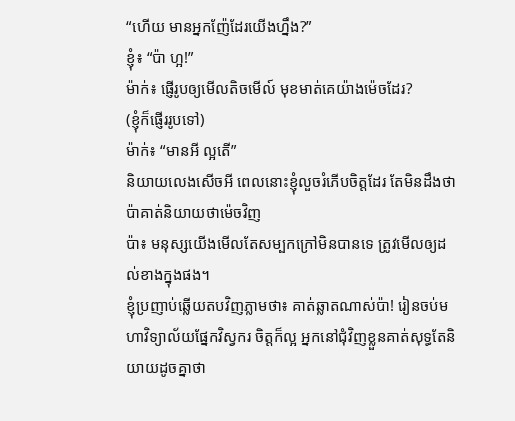“ហើយ មានអ្នកញ៉ែដែរយើងហ្នឹង?”
ខ្ញុំ៖ “ប៉ា ហ្អ!”
ម៉ាក់៖ ផ្ញើរូបឲ្យមើលតិចមើល៍ មុខមាត់គេយ៉ាងម៉េចដែរ?
(ខ្ញុំក៏ផ្ញើររូបទៅ)
ម៉ាក់៖ “មានអី ល្អតើ”
និយាយលេងសើចអី ពេលនោះខ្ញុំលួចរំភើបចិត្តដែរ តែមិនដឹងថាប៉ាគាត់និយាយថាម៉េចវិញ
ប៉ា៖ មនុស្សយើងមើលតែសម្បកក្រៅមិនបានទេ ត្រូវមើលឲ្យដល់ខាងក្នុងផង។
ខ្ញុំប្រញាប់ឆ្លើយតបវិញភ្លាមថា៖ គាត់ឆ្លាតណាស់ប៉ា! រៀនចប់មហាវិទ្យាល័យផ្នែកវិស្វករ ចិត្តក៏ល្អ អ្នកនៅជុំវិញខ្លួនគាត់សុទ្ធតែនិយាយដូចគ្នាថា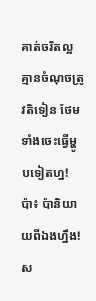គាត់ចរិតល្អ គ្មានចំណុចត្រូវតិទៀន ថែមទាំងចេះធ្វើម្ហូបទៀតហ្ន!
ប៉ា៖ ប៉ានិយាយពីឯងហ្នឹង!
ស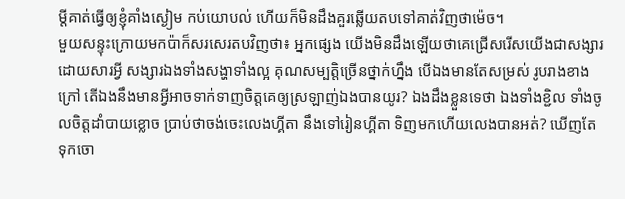ម្ដីគាត់ធ្វើឲ្យខ្ញុំគាំងស្ងៀម កប់យោបល់ ហើយក៏មិនដឹងគួរឆ្លើយតបទៅគាត់វិញថាម៉េច។
មួយសន្ទុះក្រោយមកប៉ាក៏សរសេរតបវិញថា៖ អ្នកផ្សេង យើងមិនដឹងឡើយថាគេជ្រើសរើសយើងជាសង្សារដោយសារអ្វី សង្សារឯងទាំងសង្ហាទាំងល្អ គុណសម្បត្តិច្រើនថ្នាក់ហ្នឹង បើឯងមានតែសម្រស់ រូបរាងខាងក្រៅ តើឯងនឹងមានអ្វីអាចទាក់ទាញចិត្តគេឲ្យស្រឡាញ់ឯងបានយូរ? ឯងដឹងខ្លួនទេថា ឯងទាំងខ្ជិល ទាំងចូលចិត្តដាំបាយខ្លោច ប្រាប់ថាចង់ចេះលេងហ្គីតា នឹងទៅរៀនហ្គីតា ទិញមកហើយលេងបានអត់? ឃើញតែទុកចោ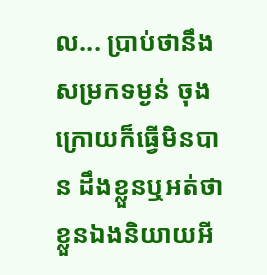ល... ប្រាប់ថានឹងសម្រកទម្ងន់ ចុងក្រោយក៏ធ្វើមិនបាន ដឹងខ្លួនឬអត់ថាខ្លួនឯងនិយាយអី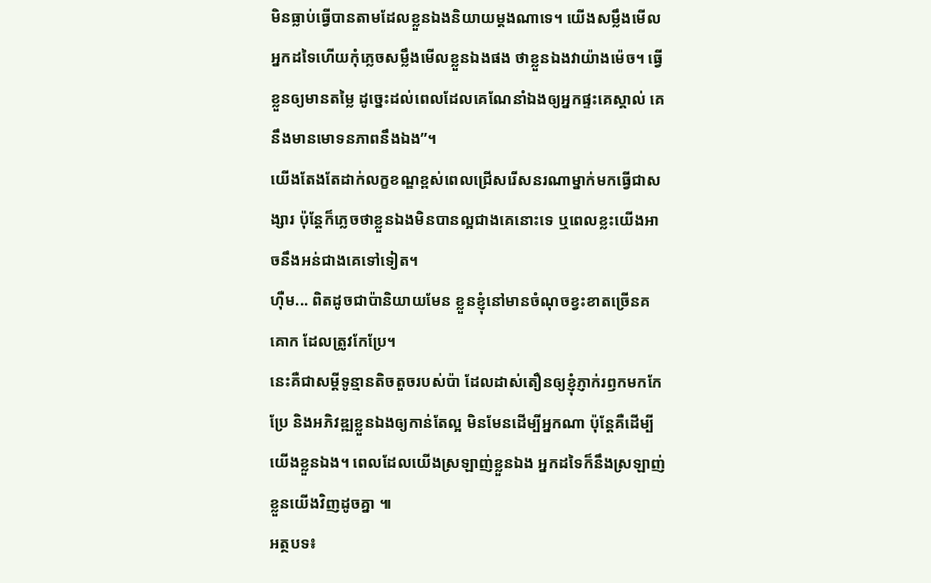មិនធ្លាប់ធ្វើបានតាមដែលខ្លួនឯងនិយាយម្ដងណាទេ។ យើងសម្លឹងមើលអ្នកដទៃហើយកុំភ្លេចសម្លឹងមើលខ្លួនឯងផង ថាខ្លួនឯងវាយ៉ាងម៉េច។ ធ្វើខ្លួនឲ្យមានតម្លៃ ដូច្នេះដល់ពេលដែលគេណែនាំឯងឲ្យអ្នកផ្ទះគេស្គាល់ គេនឹងមានមោទនភាពនឹងឯង”។
យើងតែងតែដាក់លក្ខខណ្ឌខ្ពស់ពេលជ្រើសរើសនរណាម្នាក់មកធ្វើជាសង្សារ ប៉ុន្តែក៏ភ្លេចថាខ្លួនឯងមិនបានល្អជាងគេនោះទេ ឬពេលខ្លះយើងអាចនឹងអន់ជាងគេទៅទៀត។
ហ៊ឺម... ពិតដូចជាប៉ានិយាយមែន ខ្លួនខ្ញុំនៅមានចំណុចខ្វះខាតច្រើនគគោក ដែលត្រូវកែប្រែ។
នេះគឺជាសម្ដីទូន្មានតិចតួចរបស់ប៉ា ដែលដាស់តឿនឲ្យខ្ញុំភ្ញាក់រឭកមកកែប្រែ និងអភិវឌ្ឍខ្លួនឯងឲ្យកាន់តែល្អ មិនមែនដើម្បីអ្នកណា ប៉ុន្តែគឺដើម្បីយើងខ្លួនឯង។ ពេលដែលយើងស្រឡាញ់ខ្លួនឯង អ្នកដទៃក៏នឹងស្រឡាញ់ខ្លួនយើងវិញដូចគ្នា ៕
អត្ថបទ៖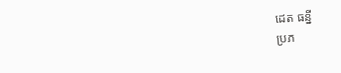ដេត ធន្នី
ប្រភ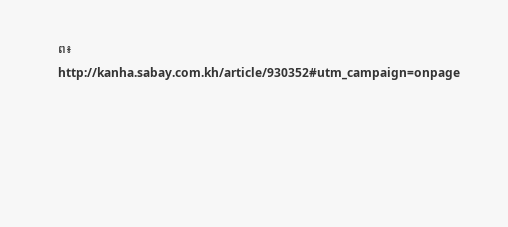ព៖ http://kanha.sabay.com.kh/article/930352#utm_campaign=onpage